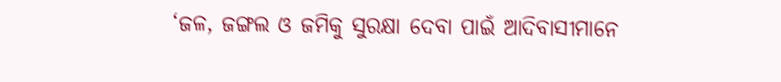‘ଜଳ, ଜଙ୍ଗଲ ଓ ଜମିକୁ ସୁରକ୍ଷା ଦେବା ପାଇଁ ଆଦିବାସୀମାନେ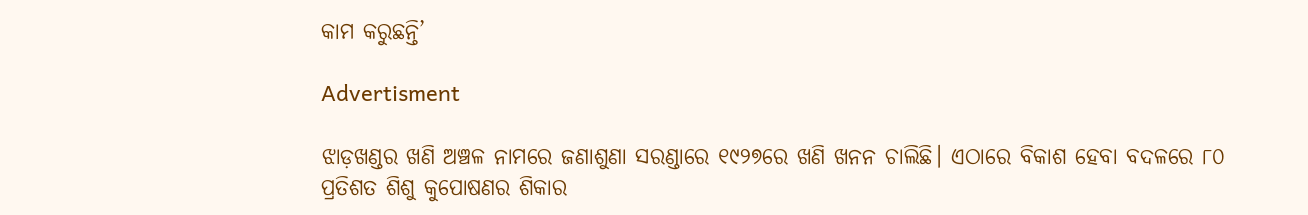କାମ କରୁଛନ୍ତି’

Advertisment

ଝାଡ଼ଖଣ୍ଡର ଖଣି ଅଞ୍ଚଳ ନାମରେ ଜଣାଶୁଣା ସରଣ୍ଡାରେ ୧୯୨୭ରେ ଖଣି ଖନନ ଚାଲିଛି। ଏଠାରେ ବିକାଶ ହେବା ‌ବଦଳରେ ୮୦ ପ୍ରତିଶତ ଶିଶୁ କୁପୋଷଣର ଶିକାର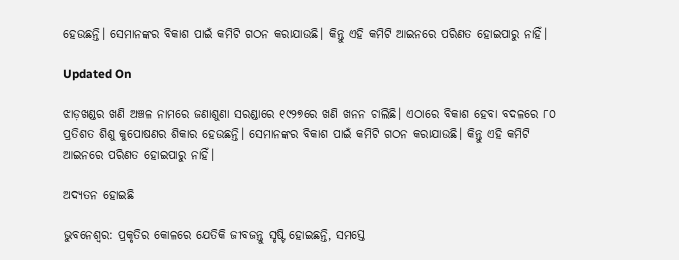ହେଉଛନ୍ତି। ସେମାନଙ୍କର ବିକାଶ ପାଇଁ କମିଟି ଗଠନ କରାଯାଉଛି। କିନ୍ତୁ ଏହି କମିଟି ଆଇନରେ ପରିଣତ ହୋଇପାରୁ ନାହିଁ।

Updated On

ଝାଡ଼ଖଣ୍ଡର ଖଣି ଅଞ୍ଚଳ ନାମରେ ଜଣାଶୁଣା ସରଣ୍ଡାରେ ୧୯୨୭ରେ ଖଣି ଖନନ ଚାଲିଛି। ଏଠାରେ ବିକାଶ ହେବା ‌ବଦଳରେ ୮୦ ପ୍ରତିଶତ ଶିଶୁ କୁପୋଷଣର ଶିକାର ହେଉଛନ୍ତି। ସେମାନଙ୍କର ବିକାଶ ପାଇଁ କମିଟି ଗଠନ କରାଯାଉଛି। କିନ୍ତୁ ଏହି କମିଟି ଆଇନରେ ପରିଣତ ହୋଇପାରୁ ନାହିଁ।

ଅଦ୍ୟତନ ହୋଇଛି

ଭୁବନେଶ୍ବର: ପ୍ରକୃତିର କୋଳରେ ଯେତିକି ଜୀବଜନ୍ତୁ ସୃଷ୍ଟି ହୋଇଛନ୍ତି, ସମସ୍ତେ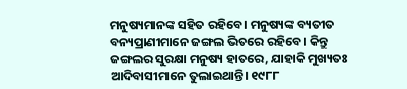ମନୁଷ୍ୟମାନଙ୍କ ସହିତ ରହିବେ। ମନୁଷ୍ୟଙ୍କ ବ୍ୟତୀତ ବନ୍ୟପ୍ରାଣୀମାନେ ଜଙ୍ଗଲ ଭିତରେ ରହିବେ। କିନ୍ତୁ ଜଙ୍ଗଲର ସୁରକ୍ଷା ମନୁଷ୍ୟ ହାତରେ, ଯାହାକି ମୁଖ୍ୟତଃ ଆଦିବାସୀମାନେ ତୁଲାଇଥାନ୍ତି। ୧୯୮୮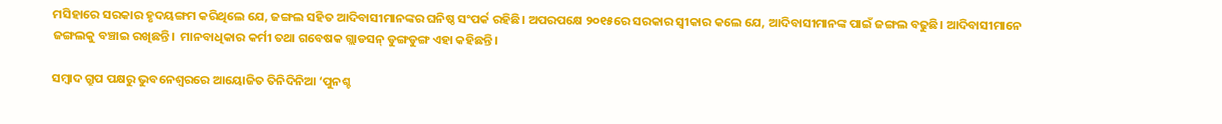ମସିହାରେ ସରକାର ହୃଦୟଙ୍ଗମ କରିଥିଲେ ଯେ, ଜଙ୍ଗଲ ସହିତ ଆଦିବାସୀମାନଙ୍କର ଘନିଷ୍ଠ ସଂପର୍କ ରହିଛି। ଅପରପକ୍ଷେ ୨୦୧୫ରେ ସରକାର ସ୍ବୀକାର କଲେ ଯେ, ଆଦିବାସୀମାନଙ୍କ ପାଇଁ ଜଙ୍ଗଲ ବଢୁଛି। ଆଦିବାସୀମାନେ ଜଙ୍ଗଲକୁ ବଞ୍ଚାଇ ରଖିଛନ୍ତି।  ମାନବାଧିକାର କର୍ମୀ ତଥା ଗବେଷକ ଗ୍ଲାଡସନ୍ ଡୁଙ୍ଗଡୁଙ୍ଗ ଏହା କହିଛନ୍ତି।

ସମ୍ବାଦ ଗ୍ରୁପ ପକ୍ଷରୁ ଭୁବନେଶ୍ବରରେ ଆୟୋଜିତ ତିନିଦିନିଆ ‘ପୁନଶ୍ଚ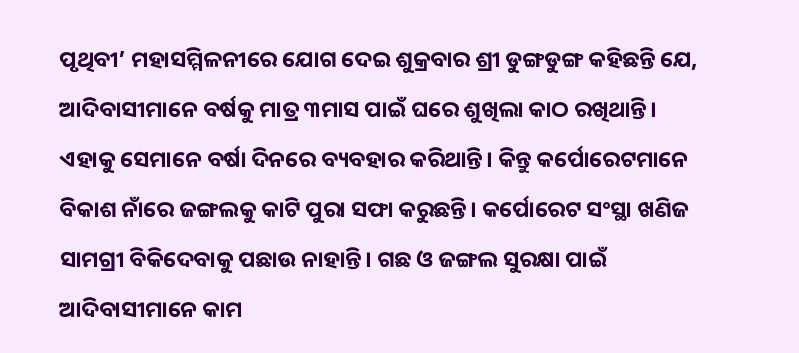ପୃଥିବୀ’ ମହାସମ୍ମିଳନୀରେ ଯୋଗ ଦେଇ ଶୁକ୍ରବାର ଶ୍ରୀ ଡୁଙ୍ଗଡୁଙ୍ଗ କହିଛନ୍ତି ଯେ, ଆଦିବାସୀମାନେ ବର୍ଷକୁ ମାତ୍ର ୩ମାସ ପାଇଁ ଘରେ ଶୁଖିଲା କାଠ ରଖିଥାନ୍ତି। ଏହାକୁ ସେମାନେ ବର୍ଷା ଦିନରେ ବ୍ୟବହାର କରିଥାନ୍ତି। କିନ୍ତୁ କର୍ପୋରେଟମାନେ ବିକାଶ ନାଁରେ ଜଙ୍ଗଲକୁ କାଟି ପୁରା ସଫା କରୁଛନ୍ତି। କର୍ପୋରେଟ ସଂସ୍ଥା ଖଣିଜ ସାମଗ୍ରୀ ବିକିଦେବାକୁ ପଛାଉ ନାହାନ୍ତି। ଗଛ ଓ ଜଙ୍ଗଲ ସୁରକ୍ଷା ପାଇଁ ଆଦିବାସୀମାନେ କାମ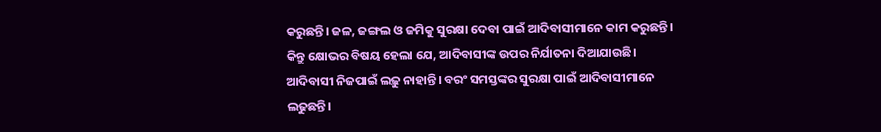କରୁଛନ୍ତି। ଜଳ, ଜଙ୍ଗଲ ଓ ଜମିକୁ ସୁରକ୍ଷା ଦେବା ପାଇଁ ଆଦିବାସୀମାନେ କାମ କରୁଛନ୍ତି। କିନ୍ତୁ କ୍ଷୋଭର ବିଷୟ ହେଲା ଯେ, ଆଦିବାସୀଙ୍କ ଉପର ନିର୍ଯାତନା ଦିଆଯାଉଛି। ଆଦିବାସୀ ନିଜପାଇଁ ଲଢ଼ୁ ନାହାନ୍ତି। ବରଂ ସମସ୍ତଙ୍କର ସୁରକ୍ଷା ପାଇଁ ଆଦିବାସୀମାନେ ଲଢୁଛନ୍ତି।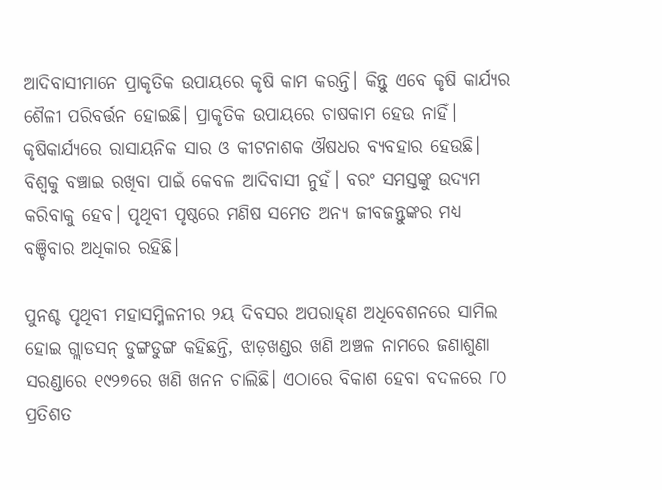ଆଦିବାସୀମାନେ ପ୍ରାକୃତିକ ଉପାୟରେ କୃଷି କାମ କରନ୍ତି। କିନ୍ତୁ ଏବେ କୃଷି କାର୍ଯ୍ୟର ଶୈଳୀ ପରିବର୍ତ୍ତନ ହୋଇଛି। ପ୍ରାକୃତିକ ଉପାୟରେ ଚାଷକାମ ହେଉ ନାହିଁ। କୃଷିକାର୍ଯ୍ୟରେ ରାସାୟନିକ ସାର ଓ କୀଟନାଶକ ଔଷଧର ବ୍ୟବହାର ହେଉଛି। ବିଶ୍ବକୁ ବଞ୍ଚାଇ ରଖିବା ପାଇଁ କେବଳ ଆଦିବାସୀ ନୁ‌ହଁ। ବରଂ ସମସ୍ତଙ୍କୁ ଉଦ୍ୟମ କରିବାକୁ ହେବ। ପୃଥିବୀ ପୃଷ୍ଠରେ ମଣିଷ ସମେତ ଅନ୍ୟ ଜୀବଜନ୍ତୁଙ୍କର ମଧ୍ୟ ବଞ୍ଚିବାର ଅଧିକାର ରହିଛି।

ପୁନଶ୍ଚ ପୃଥିବୀ ମହାସମ୍ମିଳନୀର ୨ୟ ଦିବସର ଅପରାହ୍‌ଣ ଅଧିବେଶନରେ ସାମିଲ ହୋଇ ଗ୍ଲାଡସନ୍ ଡୁଙ୍ଗଡୁଙ୍ଗ କହିଛନ୍ତି, ଝାଡ଼ଖଣ୍ଡର ଖଣି ଅଞ୍ଚଳ ନାମରେ ଜଣାଶୁଣା ସରଣ୍ଡାରେ ୧୯୨୭ରେ ଖଣି ଖନନ ଚାଲିଛି। ଏଠାରେ ବିକାଶ ହେବା ‌ବଦଳରେ ୮୦ ପ୍ରତିଶତ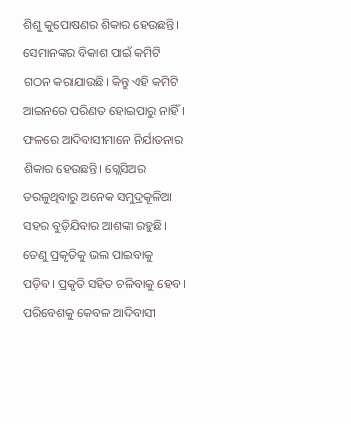ଶିଶୁ କୁପୋଷଣର ଶିକାର ହେଉଛନ୍ତି। ସେମାନଙ୍କର ବିକାଶ ପାଇଁ କମିଟି ଗଠନ କରାଯାଉଛି। କିନ୍ତୁ ଏହି କମିଟି ଆଇନରେ ପରିଣତ ହୋଇପାରୁ ନାହିଁ। ଫଳରେ ଆଦିବାସୀମାନେ ନିର୍ଯାତନାର ଶିକାର ହେଉଛନ୍ତି। ଗ୍ଲେସିଅର ତରଳୁଥିବାରୁ ଅନେକ ସମୁଦ୍ରକୂଳିଆ ସହର ବୁଡ଼ିଯିବାର ଆଶଙ୍କା ରହୁଛି। ତେଣୁ ପ୍ରକୃତିକୁ ଭଲ ପାଇବାକୁ ପଡ଼ିବ। ପ୍ରକୃତି ସହିତ ଚଳିବାକୁ ହେବ। ପରିବେଶକୁ କେବଳ ଆଦିବାସୀ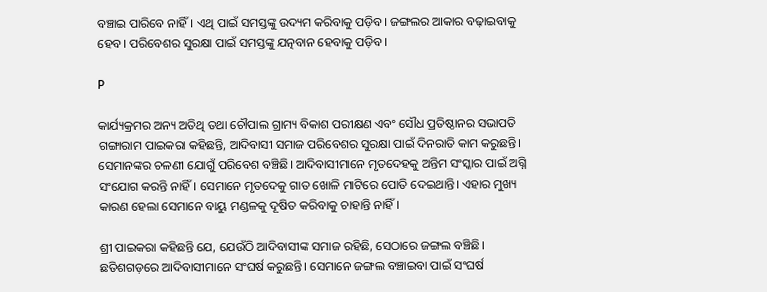ବଞ୍ଚାଇ ପାରିବେ ନାହିଁ। ଏଥି ପାଇଁ ସମସ୍ତଙ୍କୁ ଉଦ୍ୟମ କରିବାକୁ ପଡ଼ିବ। ଜଙ୍ଗଲର ଆକାର ବଢ଼ାଇବାକୁ ହେବ। ପରିବେଶର ସୁରକ୍ଷା ପାଇଁ ସମସ୍ତଙ୍କୁ ଯତ୍ନବାନ ହେବାକୁ ପଡ଼ିବ।

P

କାର୍ଯ୍ୟକ୍ରମର ଅନ୍ୟ ଅତିଥି ତଥା ଚୌପାଲ ଗ୍ରାମ୍ୟ ବିକାଶ ପରୀକ୍ଷଣ ଏବଂ ସୌଧ ପ୍ରତିଷ୍ଠାନର ସଭାପତି ଗଙ୍ଗାରାମ ପାଇକରା କହିଛନ୍ତି, ଆଦିବାସୀ ସମାଜ ପରିବେଶର ସୁରକ୍ଷା ପାଇଁ ଦିନରାତି କାମ କରୁଛନ୍ତି। ସେମାନଙ୍କର ଚଳଣୀ ଯୋଗୁଁ ପରିବେଶ ବଞ୍ଚିଛି। ଆଦିବାସୀମାନେ ମୃତଦେହକୁ ଅନ୍ତିମ ସଂସ୍କାର ପାଇଁ ଅଗ୍ନି ସଂଯୋଗ କରନ୍ତି ନାହିଁ। ସେମାନେ ମୃତଦେକୁ ଗାତ ଖୋଳି ମାଟିରେ ପୋତି ଦେଇଥାନ୍ତି। ଏହାର ମୁଖ୍ୟ କାରଣ ହେଲା ସେମାନେ ବାୟୁ ମଣ୍ଡଳକୁ ଦୂଷିତ କରିବାକୁ ଚାହାନ୍ତି ନାହିଁ।

ଶ୍ରୀ ପାଇକରା କହିଛନ୍ତି ଯେ, ଯେଉଁଠି ଆଦିବାସୀଙ୍କ ସମାଜ ରହିଛି, ସେଠାରେ ଜଙ୍ଗଲ ବଞ୍ଚିଛି। ଛତିଶଗଡ଼ରେ ଆଦିବାସୀମାନେ ସଂଘର୍ଷ କରୁଛନ୍ତି। ସେମ‌ାନେ ଜଙ୍ଗଲ ବଞ୍ଚାଇବା ପାଇଁ ସଂଘର୍ଷ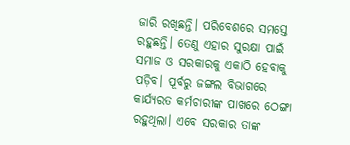ଜାରି ରଖିଛନ୍ତି। ପରିବେଶରେ ସମସ୍ତେ ରହୁଛନ୍ତି। ତେଣୁ ଏହାର ସୁରକ୍ଷା ପାଇଁ ସମାଜ ଓ ସରକାରକୁ ଏକାଠି ହେବାକୁ ପଡ଼ିବ। ପୂର୍ବରୁ ଜଙ୍ଗଲ ବିଭାଗରେ କାର୍ଯ୍ୟରତ କର୍ମଚାରୀଙ୍କ ପାଖରେ ଠେଙ୍ଗା ରହୁଥିଲା। ଏବେ ସରକାର ତାଙ୍କ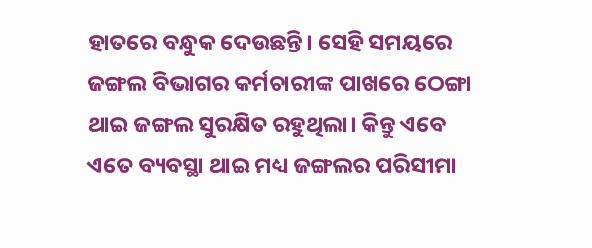ହାତରେ ବନ୍ଧୁକ ଦେଉଛନ୍ତି। ସେହି ସମୟରେ ଜଙ୍ଗଲ ବିଭାଗର କର୍ମଚାରୀଙ୍କ ପାଖରେ ଠେଙ୍ଗା ଥାଇ ଜଙ୍ଗଲ ସୁରକ୍ଷିତ ରହୁଥିଲା। କିନ୍ତୁ ଏବେ ଏତେ ବ୍ୟବସ୍ଥା ଥାଇ ମଧ୍ୟ ଜଙ୍ଗଲର ପରିସୀମା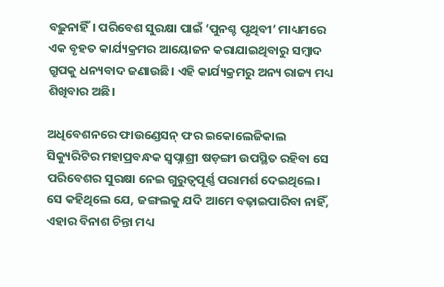ବଢ଼ୁନାହିଁ। ପରିବେଶ ସୁରକ୍ଷା ପାଇଁ ‘ପୁନଶ୍ଚ ପୃଥିବୀ’ ମାଧ୍ୟମରେ ଏକ ବୃହତ କାର୍ଯ୍ୟକ୍ରମର ଆୟୋଜନ କରାଯାଇଥିବାରୁ ସମ୍ବାଦ ଗ୍ରୁପକୁ ଧନ୍ୟବାଦ ଜଣାଉଛି। ଏହି କାର୍ଯ୍ୟକ୍ରମରୁ ଅନ୍ୟ ରାଜ୍ୟ ମଧ୍ୟ ଶିଖିବାର ଅଛି।

ଅଧିବେଶନରେ ଫାଉଣ୍ଡେସନ୍‌ ଫର ଇକୋଲେଜିକାଲ ସିକ୍ୟୁରିଟିର ମହାପ୍ରବନ୍ଧକ ସ୍ବପ୍ନାଶ୍ରୀ ଷଡ଼ଙ୍ଗୀ ଉପସ୍ଥିତ ରହିବା ସେ ପରିବେଶର ସୁରକ୍ଷା ନେଇ ଗୁରୁତ୍ବପୂର୍ଣ୍ଣ ପରାମର୍ଶ ଦେଇଥିଲେ। ସେ କହିଥିଲେ ଯେ, ଜଙ୍ଗଲକୁ ଯଦି ଆମେ ବଢ଼ାଇପାରିବା ନାହିଁ, ଏହାର ବିନାଶ ଚିନ୍ତା ମଧ୍ୟ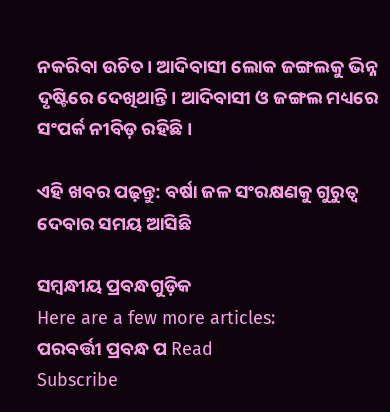ନକରିବା ଉଚିତ। ଆଦିବାସୀ ଲୋକ ଜଙ୍ଗଲକୁ ଭିନ୍ନ ଦୃଷ୍ଟିରେ ଦେଖିଥାନ୍ତି। ଆଦିବାସୀ ଓ ଜଙ୍ଗଲ ମଧ୍ୟରେ ସଂପର୍କ ନୀବିଡ଼ ରହିଛି।

ଏହି ଖବର ପଢ଼ନ୍ତୁ: ବର୍ଷା ଜଳ ସଂରକ୍ଷଣକୁ ଗୁରୁତ୍ୱ ଦେବାର ସମୟ ଆସିଛି

ସମ୍ବନ୍ଧୀୟ ପ୍ରବନ୍ଧଗୁଡ଼ିକ
Here are a few more articles:
ପରବର୍ତ୍ତୀ ପ୍ରବନ୍ଧ ପ Read
Subscribe